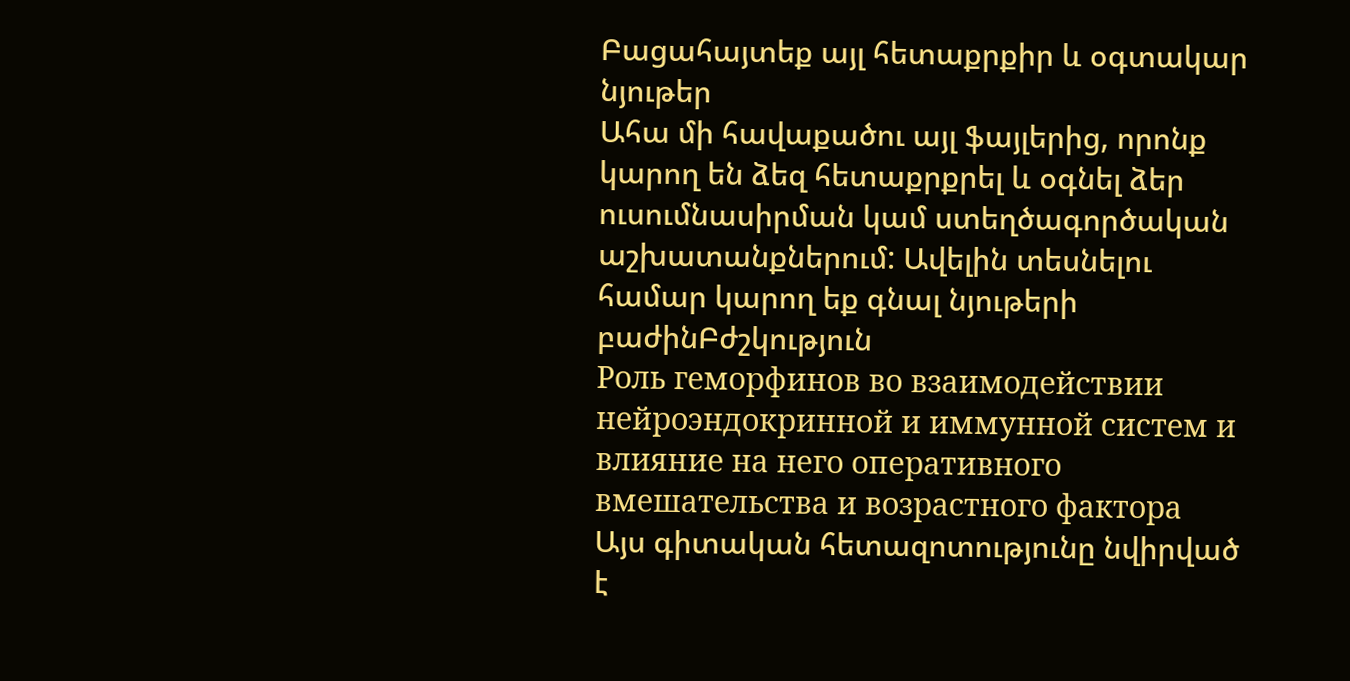Բացահայտեք այլ հետաքրքիր և օգտակար նյութեր
Ահա մի հավաքածու այլ ֆայլերից, որոնք կարող են ձեզ հետաքրքրել և օգնել ձեր ուսումնասիրման կամ ստեղծագործական աշխատանքներում: Ավելին տեսնելու համար կարող եք գնալ նյութերի բաժինԲժշկություն
Роль геморфинов во взаимодействии нейроэндокринной и иммунной систем и влияние на него оперативного вмешательства и возрастного фактора
Այս գիտական հետազոտությունը նվիրված է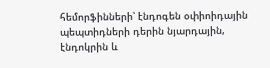հեմորֆինների՝ էնդոգեն օփիոիդային պեպտիդների դերին նյարդային, էնդոկրին և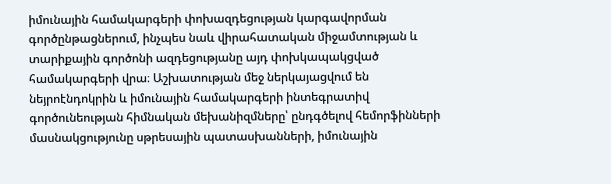իմունային համակարգերի փոխազդեցության կարգավորման գործընթացներում, ինչպես նաև վիրահատական միջամտության և տարիքային գործոնի ազդեցությանը այդ փոխկապակցված համակարգերի վրա։ Աշխատության մեջ ներկայացվում են նեյրոէնդոկրին և իմունային համակարգերի ինտեգրատիվ գործունեության հիմնական մեխանիզմները՝ ընդգծելով հեմորֆինների մասնակցությունը սթրեսային պատասխանների, իմունային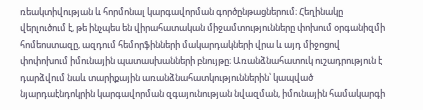ռեակտիվության և հորմոնալ կարգավորման գործընթացներում։ Հեղինակը վերլուծում է, թե ինչպես են վիրահատական միջամտությունները փոխում օրգանիզմի հոմեոստազը, ազդում հեմորֆինների մակարդակների վրա և այդ միջոցով փոփոխում իմունային պատասխանների բնույթը։ Առանձնահատուկ ուշադրություն է դարձվում նաև տարիքային առանձնահատկություններին՝ կապված նյարդաէնդոկրին կարգավորման զգայունության նվազման, իմունային համակարգի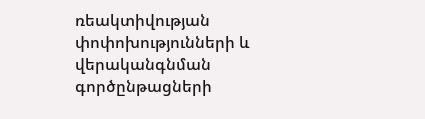ռեակտիվության փոփոխությունների և վերականգնման գործընթացների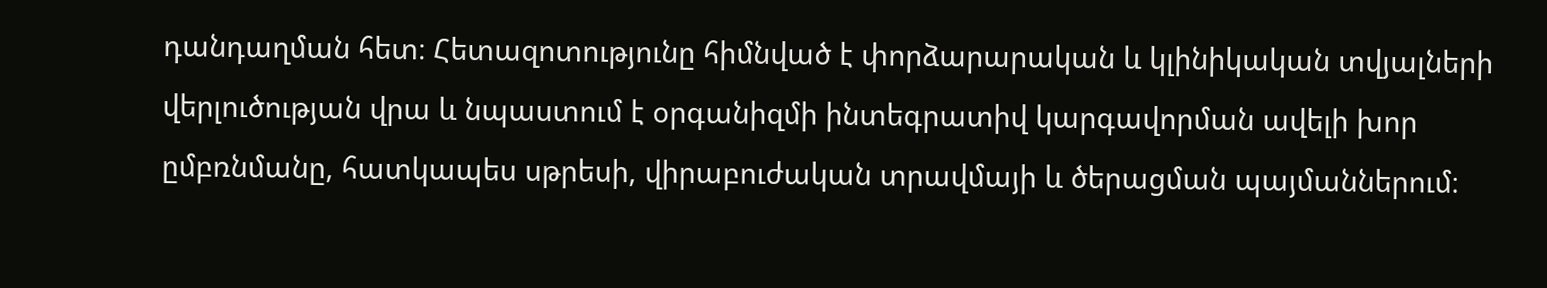դանդաղման հետ։ Հետազոտությունը հիմնված է փորձարարական և կլինիկական տվյալների վերլուծության վրա և նպաստում է օրգանիզմի ինտեգրատիվ կարգավորման ավելի խոր ըմբռնմանը, հատկապես սթրեսի, վիրաբուժական տրավմայի և ծերացման պայմաններում։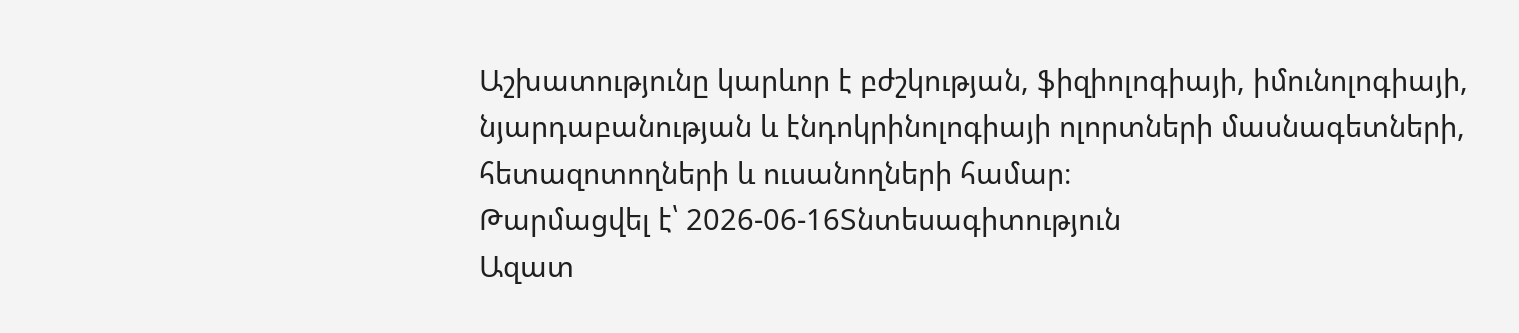Աշխատությունը կարևոր է բժշկության, ֆիզիոլոգիայի, իմունոլոգիայի, նյարդաբանության և էնդոկրինոլոգիայի ոլորտների մասնագետների, հետազոտողների և ուսանողների համար։
Թարմացվել է՝ 2026-06-16Տնտեսագիտություն
Ազատ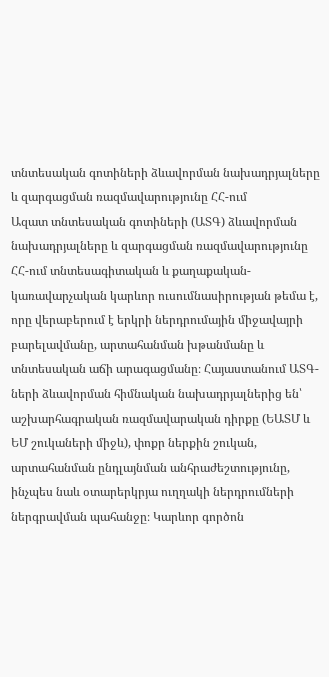տնտեսական գոտիների ձևավորման նախադրյալները և զարգացման ռազմավարությունը ՀՀ-ում
Ազատ տնտեսական գոտիների (ԱՏԳ) ձևավորման նախադրյալները և զարգացման ռազմավարությունը ՀՀ-ում տնտեսագիտական և քաղաքական-կառավարչական կարևոր ուսումնասիրության թեմա է, որը վերաբերում է երկրի ներդրումային միջավայրի բարելավմանը, արտահանման խթանմանը և տնտեսական աճի արագացմանը։ Հայաստանում ԱՏԳ-ների ձևավորման հիմնական նախադրյալներից են՝ աշխարհագրական ռազմավարական դիրքը (ԵԱՏՄ և ԵՄ շուկաների միջև), փոքր ներքին շուկան, արտահանման ընդլայնման անհրաժեշտությունը, ինչպես նաև օտարերկրյա ուղղակի ներդրումների ներգրավման պահանջը։ Կարևոր գործոն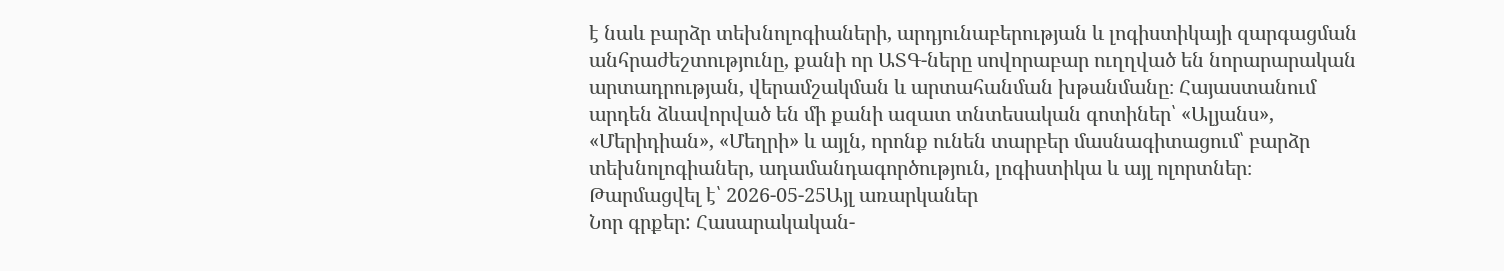է նաև բարձր տեխնոլոգիաների, արդյունաբերության և լոգիստիկայի զարգացման անհրաժեշտությունը, քանի որ ԱՏԳ-ները սովորաբար ուղղված են նորարարական արտադրության, վերամշակման և արտահանման խթանմանը։ Հայաստանում արդեն ձևավորված են մի քանի ազատ տնտեսական գոտիներ՝ «Ալյանս», «Մերիդիան», «Մեղրի» և այլն, որոնք ունեն տարբեր մասնագիտացում՝ բարձր տեխնոլոգիաներ, ադամանդագործություն, լոգիստիկա և այլ ոլորտներ։
Թարմացվել է՝ 2026-05-25Այլ առարկաներ
Նոր գրքեր: Հասարակական-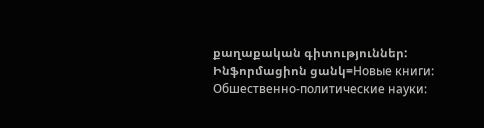քաղաքական գիտություններ: Ինֆորմացիոն ցանկ=Новые книги: Обшественно-политические науки: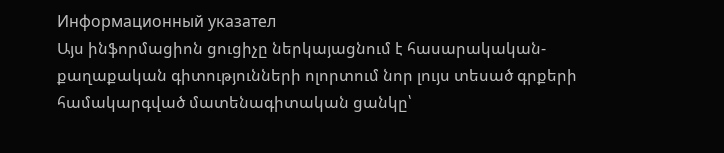Информационный указател
Այս ինֆորմացիոն ցուցիչը ներկայացնում է հասարակական-քաղաքական գիտությունների ոլորտում նոր լույս տեսած գրքերի համակարգված մատենագիտական ցանկը՝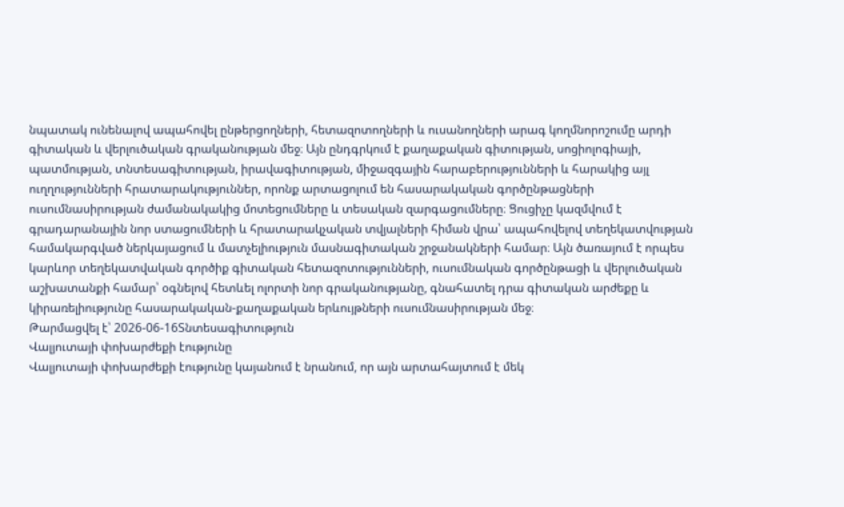նպատակ ունենալով ապահովել ընթերցողների, հետազոտողների և ուսանողների արագ կողմնորոշումը արդի գիտական և վերլուծական գրականության մեջ։ Այն ընդգրկում է քաղաքական գիտության, սոցիոլոգիայի, պատմության, տնտեսագիտության, իրավագիտության, միջազգային հարաբերությունների և հարակից այլ ուղղությունների հրատարակություններ, որոնք արտացոլում են հասարակական գործընթացների ուսումնասիրության ժամանակակից մոտեցումները և տեսական զարգացումները։ Ցուցիչը կազմվում է գրադարանային նոր ստացումների և հրատարակչական տվյալների հիման վրա՝ ապահովելով տեղեկատվության համակարգված ներկայացում և մատչելիություն մասնագիտական շրջանակների համար։ Այն ծառայում է որպես կարևոր տեղեկատվական գործիք գիտական հետազոտությունների, ուսումնական գործընթացի և վերլուծական աշխատանքի համար՝ օգնելով հետևել ոլորտի նոր գրականությանը, գնահատել դրա գիտական արժեքը և կիրառելիությունը հասարակական-քաղաքական երևույթների ուսումնասիրության մեջ։
Թարմացվել է՝ 2026-06-16Տնտեսագիտություն
Վալյուտայի փոխարժեքի էությունը
Վալյուտայի փոխարժեքի էությունը կայանում է նրանում, որ այն արտահայտում է մեկ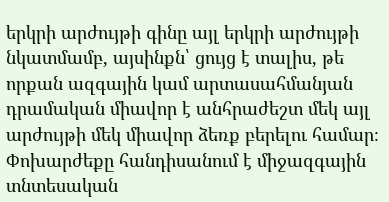երկրի արժույթի գինը այլ երկրի արժույթի նկատմամբ, այսինքն՝ ցույց է տալիս, թե որքան ազգային կամ արտասահմանյան դրամական միավոր է անհրաժեշտ մեկ այլ արժույթի մեկ միավոր ձեռք բերելու համար։ Փոխարժեքը հանդիսանում է միջազգային տնտեսական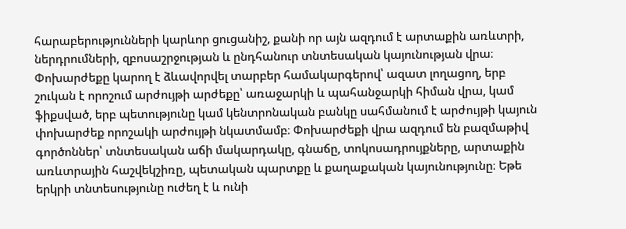հարաբերությունների կարևոր ցուցանիշ, քանի որ այն ազդում է արտաքին առևտրի, ներդրումների, զբոսաշրջության և ընդհանուր տնտեսական կայունության վրա։ Փոխարժեքը կարող է ձևավորվել տարբեր համակարգերով՝ ազատ լողացող, երբ շուկան է որոշում արժույթի արժեքը՝ առաջարկի և պահանջարկի հիման վրա, կամ ֆիքսված, երբ պետությունը կամ կենտրոնական բանկը սահմանում է արժույթի կայուն փոխարժեք որոշակի արժույթի նկատմամբ։ Փոխարժեքի վրա ազդում են բազմաթիվ գործոններ՝ տնտեսական աճի մակարդակը, գնաճը, տոկոսադրույքները, արտաքին առևտրային հաշվեկշիռը, պետական պարտքը և քաղաքական կայունությունը։ Եթե երկրի տնտեսությունը ուժեղ է և ունի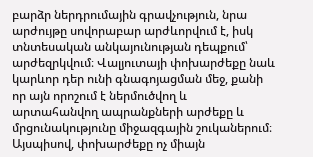բարձր ներդրումային գրավչություն, նրա արժույթը սովորաբար արժևորվում է, իսկ տնտեսական անկայունության դեպքում՝ արժեզրկվում։ Վալյուտայի փոխարժեքը նաև կարևոր դեր ունի գնագոյացման մեջ, քանի որ այն որոշում է ներմուծվող և արտահանվող ապրանքների արժեքը և մրցունակությունը միջազգային շուկաներում։ Այսպիսով, փոխարժեքը ոչ միայն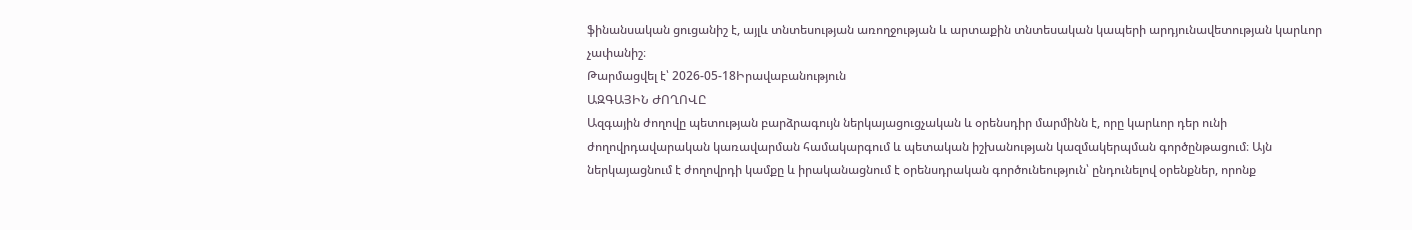ֆինանսական ցուցանիշ է, այլև տնտեսության առողջության և արտաքին տնտեսական կապերի արդյունավետության կարևոր չափանիշ։
Թարմացվել է՝ 2026-05-18Իրավաբանություն
ԱԶԳԱՅԻՆ ԺՈՂՈՎԸ
Ազգային ժողովը պետության բարձրագույն ներկայացուցչական և օրենսդիր մարմինն է, որը կարևոր դեր ունի ժողովրդավարական կառավարման համակարգում և պետական իշխանության կազմակերպման գործընթացում։ Այն ներկայացնում է ժողովրդի կամքը և իրականացնում է օրենսդրական գործունեություն՝ ընդունելով օրենքներ, որոնք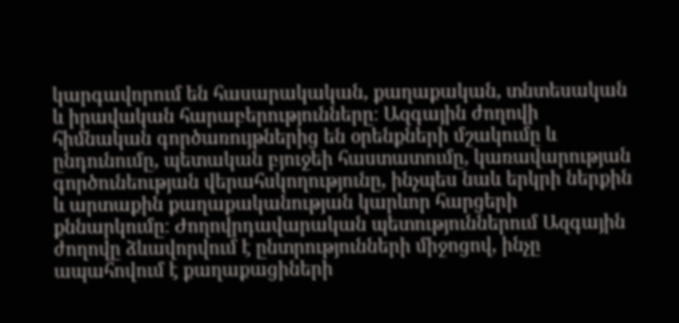կարգավորում են հասարակական, քաղաքական, տնտեսական և իրավական հարաբերությունները։ Ազգային ժողովի հիմնական գործառույթներից են օրենքների մշակումը և ընդունումը, պետական բյուջեի հաստատումը, կառավարության գործունեության վերահսկողությունը, ինչպես նաև երկրի ներքին և արտաքին քաղաքականության կարևոր հարցերի քննարկումը։ Ժողովրդավարական պետություններում Ազգային ժողովը ձևավորվում է ընտրությունների միջոցով, ինչը ապահովում է քաղաքացիների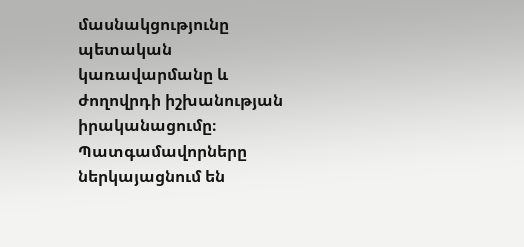մասնակցությունը պետական կառավարմանը և ժողովրդի իշխանության իրականացումը։ Պատգամավորները ներկայացնում են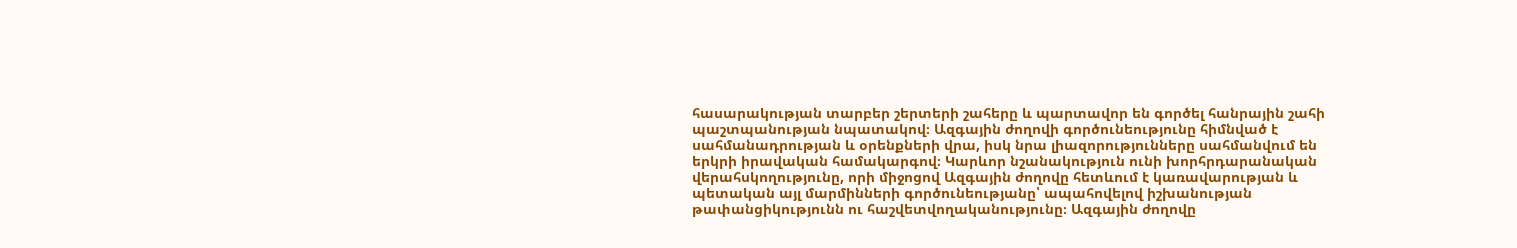հասարակության տարբեր շերտերի շահերը և պարտավոր են գործել հանրային շահի պաշտպանության նպատակով։ Ազգային ժողովի գործունեությունը հիմնված է սահմանադրության և օրենքների վրա, իսկ նրա լիազորությունները սահմանվում են երկրի իրավական համակարգով։ Կարևոր նշանակություն ունի խորհրդարանական վերահսկողությունը, որի միջոցով Ազգային ժողովը հետևում է կառավարության և պետական այլ մարմինների գործունեությանը՝ ապահովելով իշխանության թափանցիկությունն ու հաշվետվողականությունը։ Ազգային ժողովը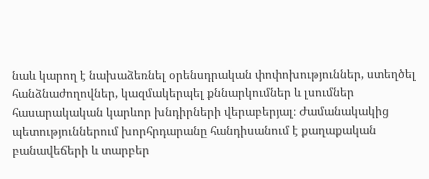նաև կարող է նախաձեռնել օրենսդրական փոփոխություններ, ստեղծել հանձնաժողովներ, կազմակերպել քննարկումներ և լսումներ հասարակական կարևոր խնդիրների վերաբերյալ։ Ժամանակակից պետություններում խորհրդարանը հանդիսանում է քաղաքական բանավեճերի և տարբեր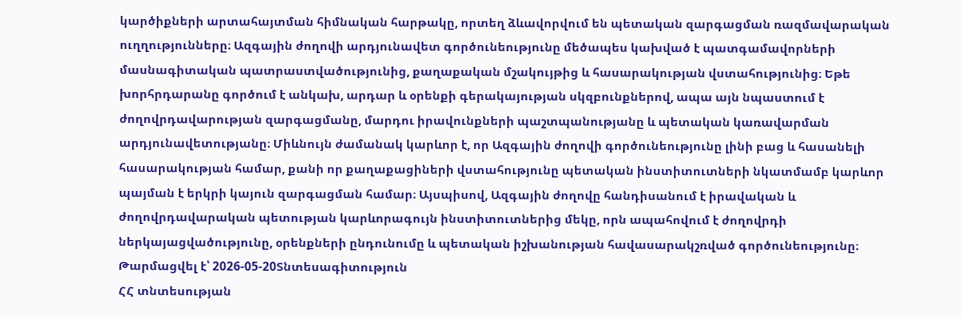կարծիքների արտահայտման հիմնական հարթակը, որտեղ ձևավորվում են պետական զարգացման ռազմավարական ուղղությունները։ Ազգային ժողովի արդյունավետ գործունեությունը մեծապես կախված է պատգամավորների մասնագիտական պատրաստվածությունից, քաղաքական մշակույթից և հասարակության վստահությունից։ Եթե խորհրդարանը գործում է անկախ, արդար և օրենքի գերակայության սկզբունքներով, ապա այն նպաստում է ժողովրդավարության զարգացմանը, մարդու իրավունքների պաշտպանությանը և պետական կառավարման արդյունավետությանը։ Միևնույն ժամանակ կարևոր է, որ Ազգային ժողովի գործունեությունը լինի բաց և հասանելի հասարակության համար, քանի որ քաղաքացիների վստահությունը պետական ինստիտուտների նկատմամբ կարևոր պայման է երկրի կայուն զարգացման համար։ Այսպիսով, Ազգային ժողովը հանդիսանում է իրավական և ժողովրդավարական պետության կարևորագույն ինստիտուտներից մեկը, որն ապահովում է ժողովրդի ներկայացվածությունը, օրենքների ընդունումը և պետական իշխանության հավասարակշռված գործունեությունը։
Թարմացվել է՝ 2026-05-20Տնտեսագիտություն
ՀՀ տնտեսության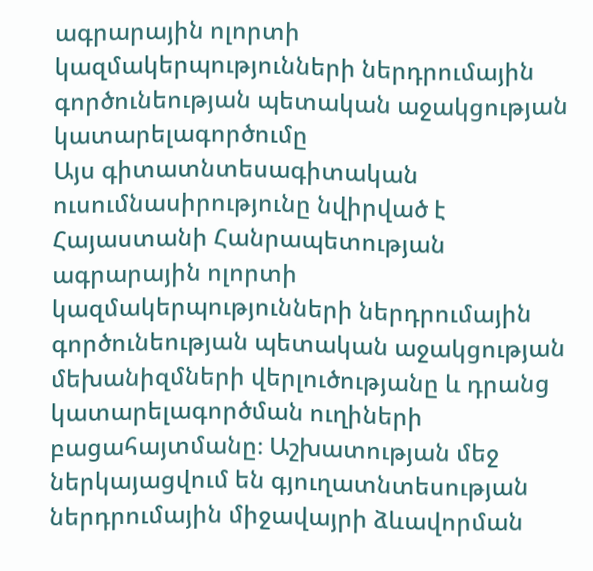ագրարային ոլորտի կազմակերպությունների ներդրումային գործունեության պետական աջակցության կատարելագործումը
Այս գիտատնտեսագիտական ուսումնասիրությունը նվիրված է Հայաստանի Հանրապետության ագրարային ոլորտի կազմակերպությունների ներդրումային գործունեության պետական աջակցության մեխանիզմների վերլուծությանը և դրանց կատարելագործման ուղիների բացահայտմանը։ Աշխատության մեջ ներկայացվում են գյուղատնտեսության ներդրումային միջավայրի ձևավորման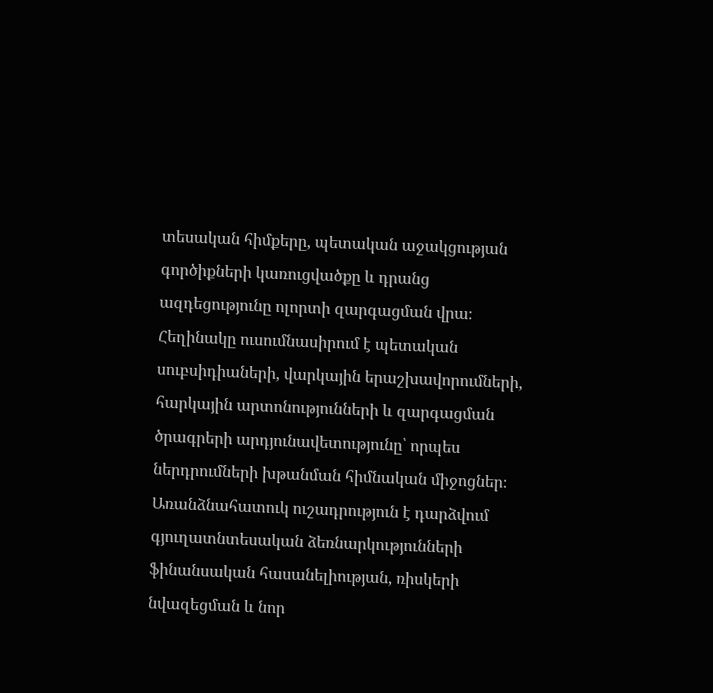տեսական հիմքերը, պետական աջակցության գործիքների կառուցվածքը և դրանց ազդեցությունը ոլորտի զարգացման վրա։ Հեղինակը ուսումնասիրում է պետական սուբսիդիաների, վարկային երաշխավորումների, հարկային արտոնությունների և զարգացման ծրագրերի արդյունավետությունը՝ որպես ներդրումների խթանման հիմնական միջոցներ։ Առանձնահատուկ ուշադրություն է դարձվում գյուղատնտեսական ձեռնարկությունների ֆինանսական հասանելիության, ռիսկերի նվազեցման և նոր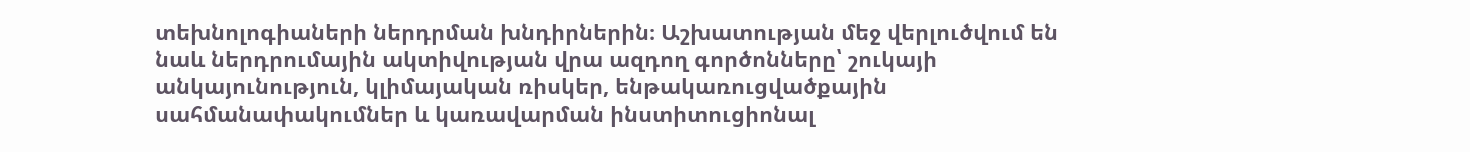տեխնոլոգիաների ներդրման խնդիրներին։ Աշխատության մեջ վերլուծվում են նաև ներդրումային ակտիվության վրա ազդող գործոնները՝ շուկայի անկայունություն, կլիմայական ռիսկեր, ենթակառուցվածքային սահմանափակումներ և կառավարման ինստիտուցիոնալ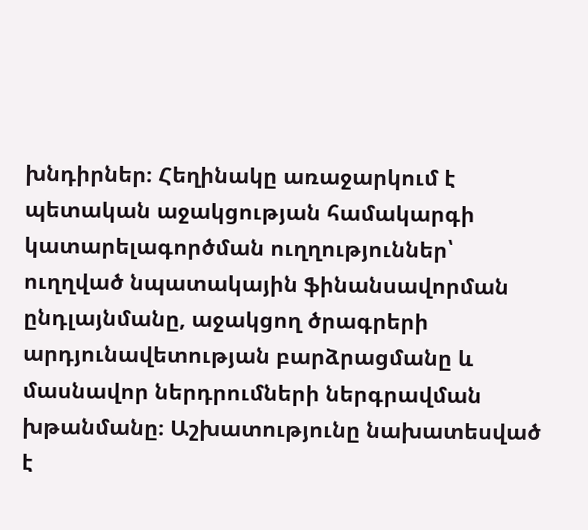խնդիրներ։ Հեղինակը առաջարկում է պետական աջակցության համակարգի կատարելագործման ուղղություններ՝ ուղղված նպատակային ֆինանսավորման ընդլայնմանը, աջակցող ծրագրերի արդյունավետության բարձրացմանը և մասնավոր ներդրումների ներգրավման խթանմանը։ Աշխատությունը նախատեսված է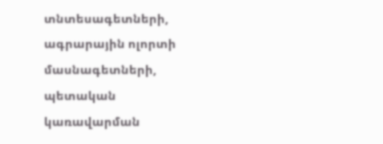տնտեսագետների, ագրարային ոլորտի մասնագետների, պետական կառավարման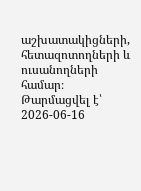աշխատակիցների, հետազոտողների և ուսանողների համար։
Թարմացվել է՝ 2026-06-16